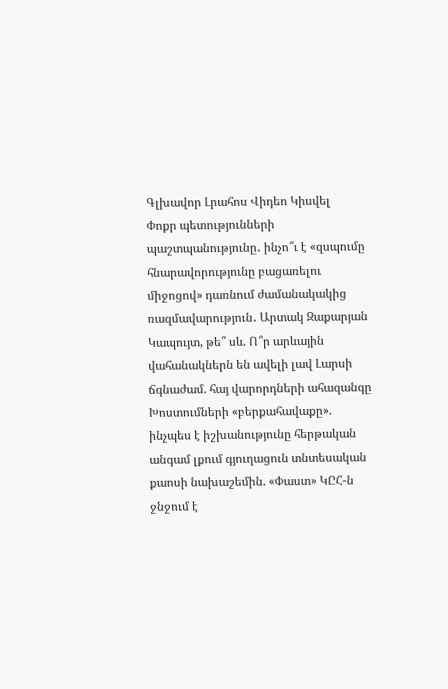Գլխավոր Լրահոս Վիդեո Կիսվել
Փոքր պետությունների պաշտպանությունը․ ինչո՞ւ է «զսպումը հնարավորությունը բացառելու միջոցով» դառնում ժամանակակից ռազմավարություն․ Արտակ Զաքարյան Կապույտ, թե՞ սև. Ո՞ր արևային վահանակներն են ավելի լավ Լարսի ճգնաժամ. հայ վարորդների ահազանգը Խոստումների «բերքահավաքը». ինչպես է իշխանությունը հերթական անգամ լքում գյուղացուն տնտեսական քաոսի նախաշեմին. «Փաստ» ԿԸՀ-ն ջնջում է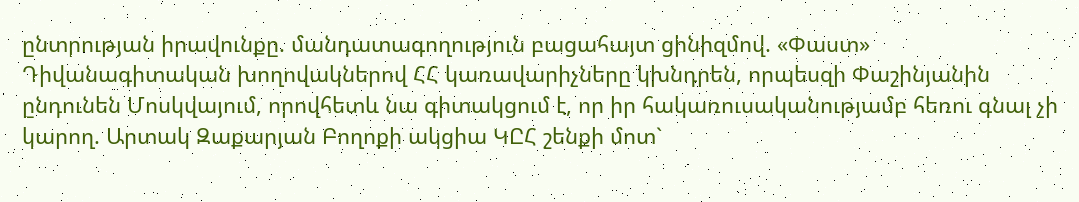ընտրության իրավունքը. մանդատագողություն բացահայտ ցինիզմով. «Փաստ» Դիվանագիտական խողովակներով ՀՀ կառավարիչները կխնդրեն, որպեսզի Փաշինյանին ընդունեն Մոսկվայում, որովհետև նա գիտակցում է, որ իր հակառուսականությամբ հեռու գնալ չի կարող. Արտակ Զաքարյան Բողոքի ակցիա ԿԸՀ շենքի մոտ`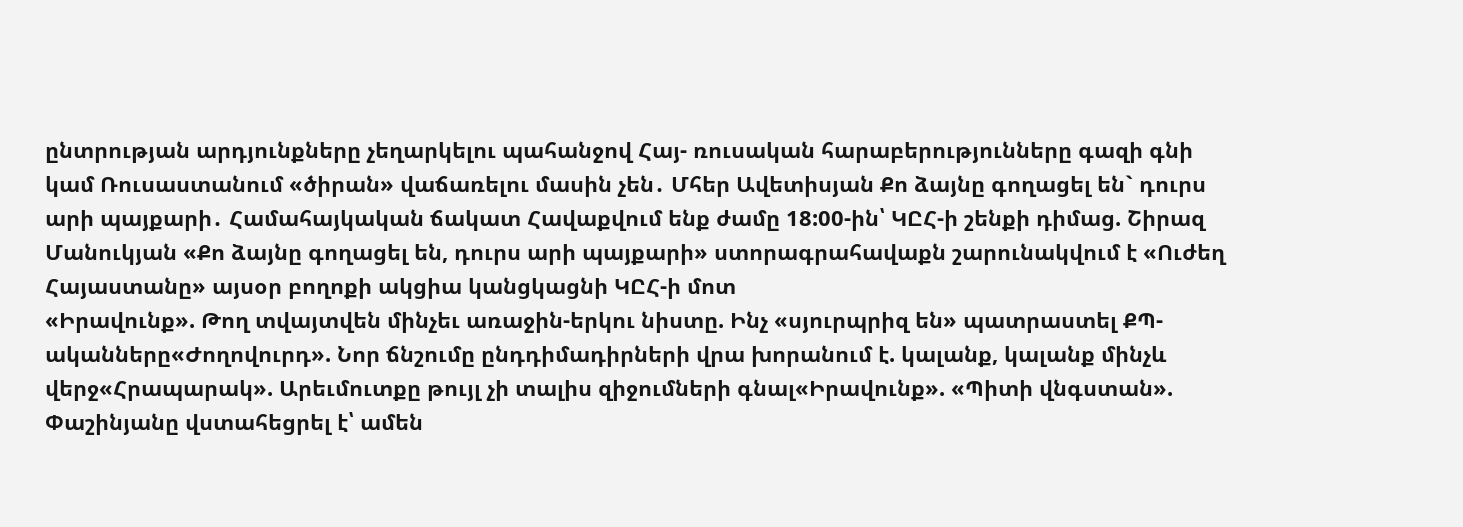ընտրության արդյունքները չեղարկելու պահանջով Հայ- ռուսական հարաբերությունները գազի գնի կամ Ռուսաստանում «ծիրան» վաճառելու մասին չեն․ Մհեր Ավետիսյան Քո ձայնը գողացել են` դուրս արի պայքարի․ Համահայկական ճակատ Հավաքվում ենք ժամը 18:00-ին՝ ԿԸՀ-ի շենքի դիմաց. Շիրազ Մանուկյան «Քո ձայնը գողացել են, դուրս արի պայքարի» ստորագրահավաքն շարունակվում է «Ուժեղ Հայաստանը» այսօր բողոքի ակցիա կանցկացնի ԿԸՀ-ի մոտ
«Իրավունք». Թող տվայտվեն մինչեւ առաջին-երկու նիստը. Ինչ «սյուրպրիզ են» պատրաստել ՔՊ-ականները«Ժողովուրդ». Նոր ճնշումը ընդդիմադիրների վրա խորանում է. կալանք, կալանք մինչև վերջ«Հրապարակ». Արեւմուտքը թույլ չի տալիս զիջումների գնալ«Իրավունք». «Պիտի վնգստան». Փաշինյանը վստահեցրել է՝ ամեն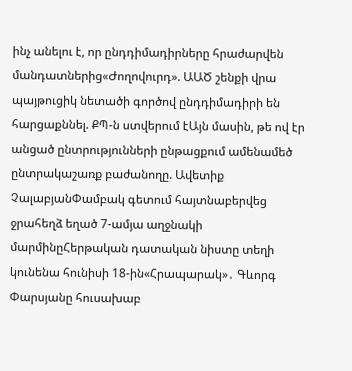ինչ անելու է, որ ընդդիմադիրները հրաժարվեն մանդատներից«Ժողովուրդ». ԱԱԾ շենքի վրա պայթուցիկ նետածի գործով ընդդիմադիրի են հարցաքննել. ՔՊ-ն ստվերում էԱյն մասին, թե ով էր անցած ընտրությունների ընթացքում ամենամեծ ընտրակաշառք բաժանողը. Ավետիք ՉալաբյանՓամբակ գետում հայտնաբերվեց ջրահեղձ եղած 7-ամյա աղջնակի մարմինըՀերթական դատական նիստը տեղի կունենա հունիսի 18-ին«Հրապարակ»․ Գևորգ Փարսյանը հուսախաբ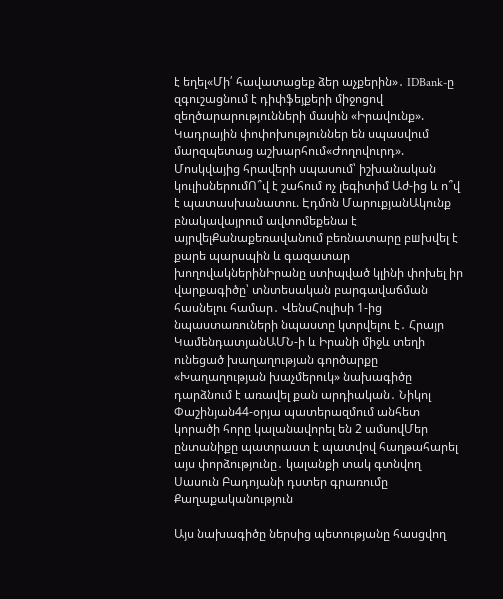է եղել«Մի՛ հավատացեք ձեր աչքերին»․ IDBank-ը զգուշացնում է դիփֆեյքերի միջոցով զեղծարարությունների մասին «Իրավունք». Կադրային փոփոխություններ են սպասվում մարզպետաց աշխարհում«Ժողովուրդ». Մոսկվայից հրավերի սպասում՝ իշխանական կուլիսներումՈ՞վ է շահում ոչ լեգիտիմ Աժ-ից և ո՞վ է պատասխանատու. Էդմոն ՄարուքյանԱկունք բնակավայրում ավտոմեքենա է այրվելՔանաքեռավանում բեռնատարը բшխվել է քարե պարսպին և գազատար խողովակներինԻրանը ստիպված կլինի փոխել իր վարքագիծը՝ տնտեսական բարգավաճման հասնելու համար․ ՎենսՀուլիսի 1-ից նպաստառուների նպաստը կտրվելու է․ Հրայր ԿամենդատյանԱՄՆ-ի և Իրանի միջև տեղի ունեցած խաղաղության գործարքը «Խաղաղության խաչմերուկ» նախագիծը դարձնում է առավել քան արդիական․ Նիկոլ Փաշինյան44-օրյա պատերազմում անհետ կորածի հորը կալանավորել են 2 ամսովՄեր ընտանիքը պատրաստ է պատվով հաղթահարել այս փորձությունը․ կալանքի տակ գտնվող Սասուն Բադոյանի դստեր գրառումը
Քաղաքականություն

Այս նախագիծը ներսից պետությանը հասցվող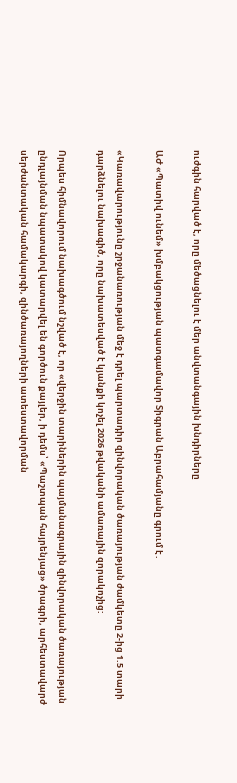ուժգին հարված է, որը մեծացնելու է մեր անվտանգային խնդիրները

ԱԺ «Պատիվ ունեմ» խմբակցության պատգամավոր Տիգրան Աբրահամյանը գրում է․

«Կառավարությունը շրջանառության մեջ է դրել պարտադիր զինվորական ծառայության ժամկետը 2-ից 1.5 տարի դարձնելու նախագիծ, որը նախատեսված է կյանքի կոչել 2026 թվականի ամառային զորակոչից:

Որպես հիմնավորում նախագծում նշված է, որ «վերջին տարիներին պայմանագրային զինվորական ծառայության ընդլայնման նպատակով կատարվել են գործուն քայլեր, ի դեմս՝ «Պաշտպան հայրենյաց» ծրագրի, արհեստավարժ սերժանտական համակարգի, զինծառայողների ատեստավորման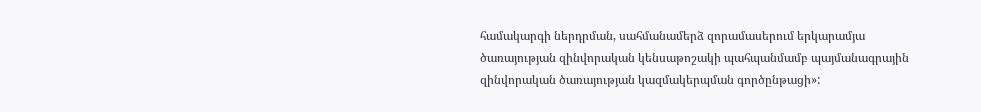համակարգի ներդրման, սահմանամերձ զորամասերում երկարամյա ծառայության զինվորական կենսաթոշակի պահպանմամբ պայմանագրային զինվորական ծառայության կազմակերպման գործընթացի»: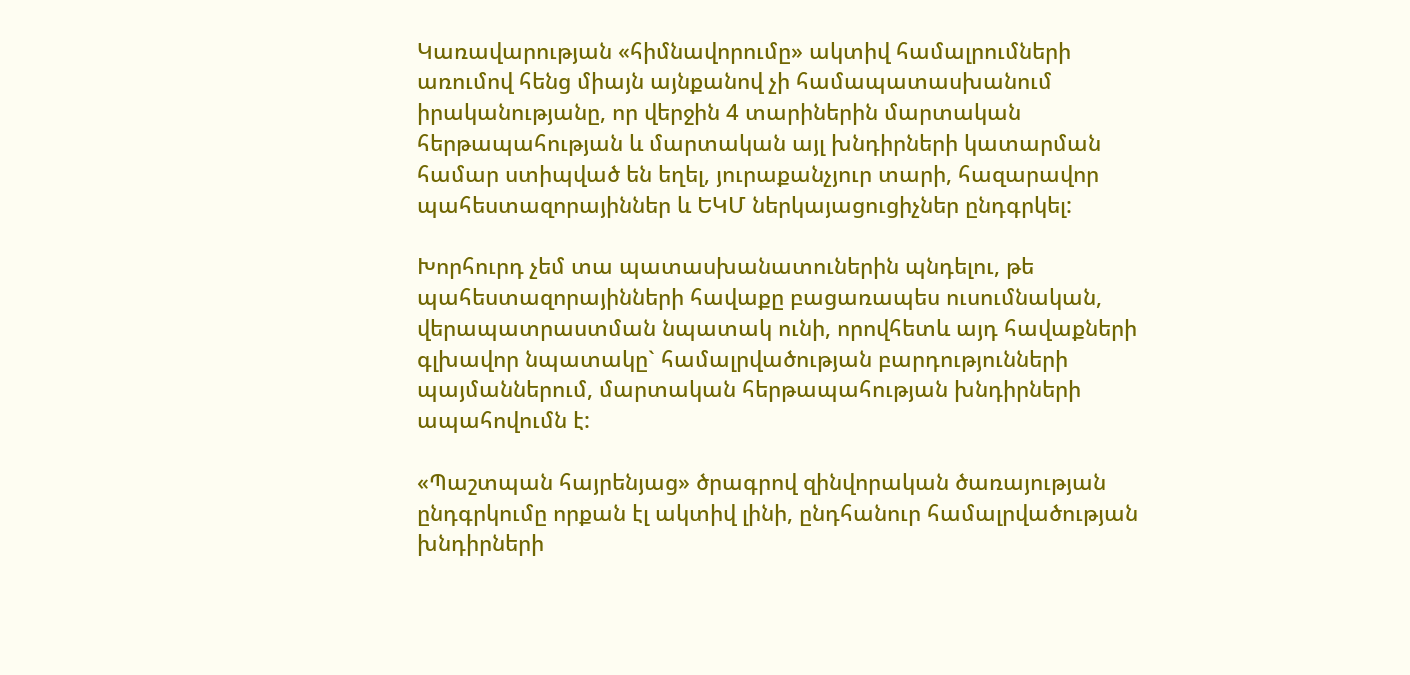Կառավարության «հիմնավորումը» ակտիվ համալրումների առումով հենց միայն այնքանով չի համապատասխանում իրականությանը, որ վերջին 4 տարիներին մարտական հերթապահության և մարտական այլ խնդիրների կատարման համար ստիպված են եղել, յուրաքանչյուր տարի, հազարավոր պահեստազորայիններ և ԵԿՄ ներկայացուցիչներ ընդգրկել:

Խորհուրդ չեմ տա պատասխանատուներին պնդելու, թե պահեստազորայինների հավաքը բացառապես ուսումնական, վերապատրաստման նպատակ ունի, որովհետև այդ հավաքների գլխավոր նպատակը` համալրվածության բարդությունների պայմաններում, մարտական հերթապահության խնդիրների ապահովումն է:

«Պաշտպան հայրենյաց» ծրագրով զինվորական ծառայության ընդգրկումը որքան էլ ակտիվ լինի, ընդհանուր համալրվածության խնդիրների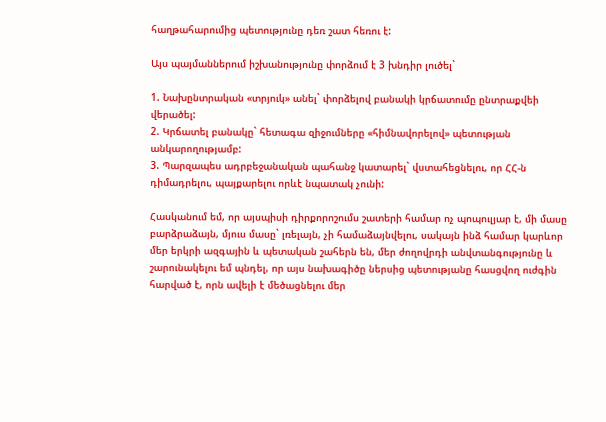հաղթահարումից պետությունը դեռ շատ հեռու է:

Այս պայմաններում իշխանությունը փորձում է 3 խնդիր լուծել`

1. Նախընտրական «տրյուկ» անել` փորձելով բանակի կրճատումը ընտրաքվեի վերածել:
2. Կրճատել բանակը` հետագա զիջումները «հիմնավորելով» պետության անկարողությամբ:
3. Պարզապես ադրբեջանական պահանջ կատարել` վստահեցնելու, որ ՀՀ-ն դիմադրելու, պայքարելու որևէ նպատակ չունի:

Հասկանում եմ, որ այսպիսի դիրքորոշումս շատերի համար ոչ պոպուլյար է, մի մասը բարձրաձայն, մյուս մասը` լռելայն, չի համաձայնվելու, սակայն ինձ համար կարևոր մեր երկրի ազգային և պետական շահերն են, մեր ժողովրդի անվտանգությունը և շարունակելու եմ պնդել, որ այս նախագիծը ներսից պետությանը հասցվող ուժգին հարված է, որն ավելի է մեծացնելու մեր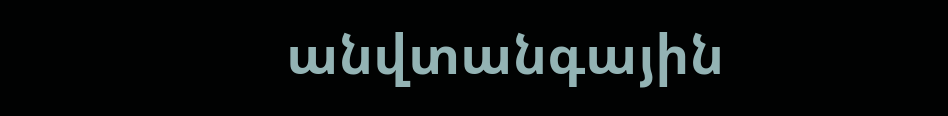անվտանգային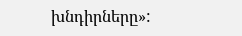խնդիրները»: